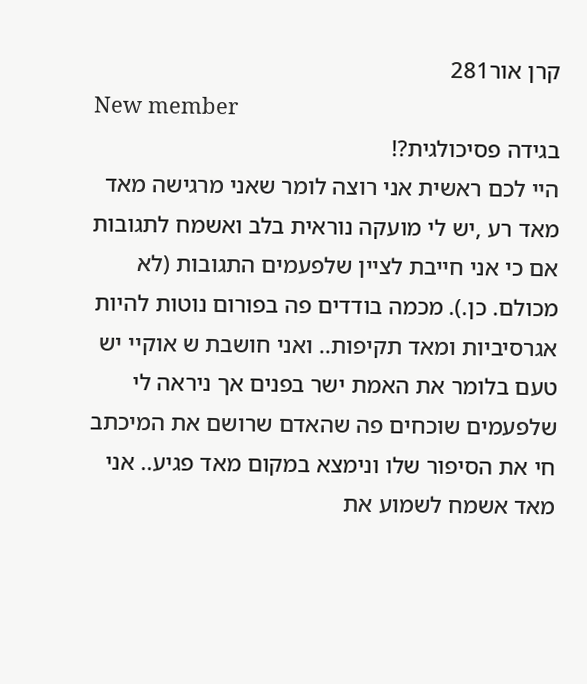קרן אור281
New member
בגידה פסיכולגית?!
היי לכם ראשית אני רוצה לומר שאני מרגישה מאד מאד רע ,יש לי מועקה נוראית בלב ואשמח לתגובות אם כי אני חייבת לציין שלפעמים התגובות (לא מכולם. כן.). מכמה בודדים פה בפורום נוטות להיות אגרסיביות ומאד תקיפות.. ואני חושבת ש אוקיי יש טעם בלומר את האמת ישר בפנים אך ניראה לי שלפעמים שוכחים פה שהאדם שרושם את המיכתב חי את הסיפור שלו ונימצא במקום מאד פגיע.. אני מאד אשמח לשמוע את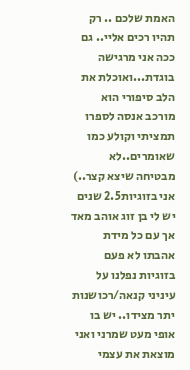האמת שלכם .. רק תהיו רכים אליי.. גם ככה אני מרגישה בוגדת...ואוכלת את הלב סיפורי הוא מורכב אנסה לספרו תמציתי וקולע כמו שאומרים..לא מבטיחה שיצא קצר..) אני בזוגיות2.5 שנים יש לי בן זוג אוהב מאד אך עם כל מידת אהבתו לא פעם בזוגיות נפלנו על עיניני קנאה/רכושנות יתר מצידו.. יש בו אופי מעט שמרני ואני מוצאת את עצמי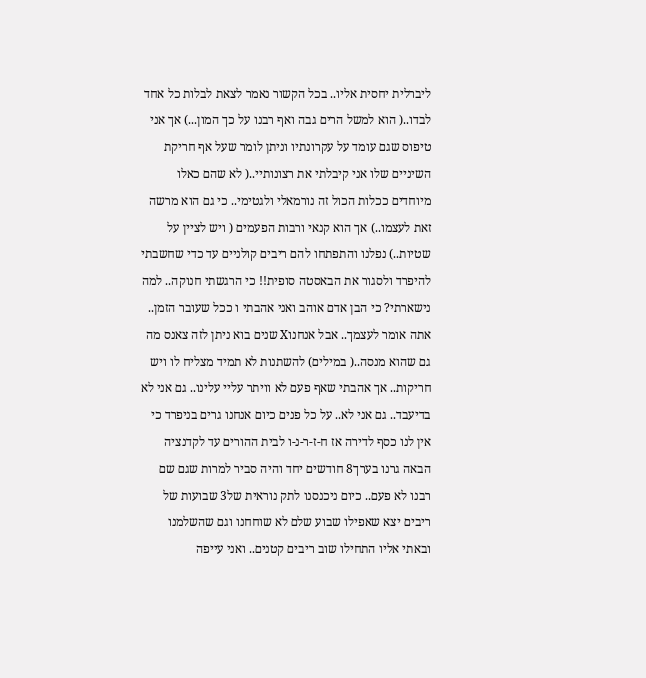ליברלית יחסית אליו.. בכל הקשור נאמר לצאת לבלות כל אחד לבדו..( הוא למשל הרים גבה ואף רבנו על כך המון...) אך אני טיפוס שגם עומד על עקרונתיו וניתן לומר שעל אף חריקת השיניים שלו אני קיבלתי את רצונותיי..( לא שהם כאלו מיוחדים ככלות הכול זה נורמאלי ולגטימי.. כי גם הוא מרשה זאת לעצמו..) אך הוא קנאי ורבות הפעמים ( ויש לציין על שטיות..) נפלנו והתפתחו להם ריבים קולניים עד כדי שחשבתי להיפרד ולסגור את הבאסטה סופית!! כי הרגשתי חנוקה.. למה נישארתי? כי הבן אדם אוהב ואני אהבתי ו ככל שעובר הזמן.. אתה אומר לעצמך.. אבל אנחנוX שנים בוא ניתן לזה צאנס מה גם שהוא מנסה..( במילים) להשתנות לא תמיד מצליח לו ויש חריקות.. אך אהבתי שאף פעם לא וויתר עליי עלינו.. גם אני לא בדיעבד.. גם אני לא.. על כל פנים כיום אנחנו גרים בניפרד כי אין לנו כסף לדירה אז ח-ז-ר-נ-ו לבית ההורים עד לקדנציה הבאה גרנו בערך8 חודשים יחד והיה סביר למרות שגם שם רבנו לא פעם.. כיום ניכנסנו לתק נוראית של3 שבועות של ריבים יצא שאפילו שבוע שלם לא שוחחנו וגם שהשלמנו ובאתי אליו התחילו שוב ריבים קטנים.. ואני עייפה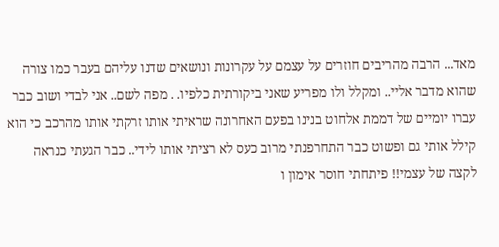מאד... הרבה מהריבים חוזרים על עצמם על עקרונות ונושאים שדנו עליהם בעבר כמו צורה שהוא מדבר אליי.. ומקלל ולו מפריע שאני ביקורתית כלפיו. . מפה לשם.. אני לבדי ושוב כבר עברו יומיים של דממת אלחוט בנינו בפעם האחרונה שראיתי אותו זרקתי אותו מהרכב כי הוא קילל אותי גם ופשוט כבר התחרפנתי מרוב כעס לא רציתי אותו לידי.. כבר הגעתי כנראה לקצה של עצמי!! פיתחתי חוסר אימון ו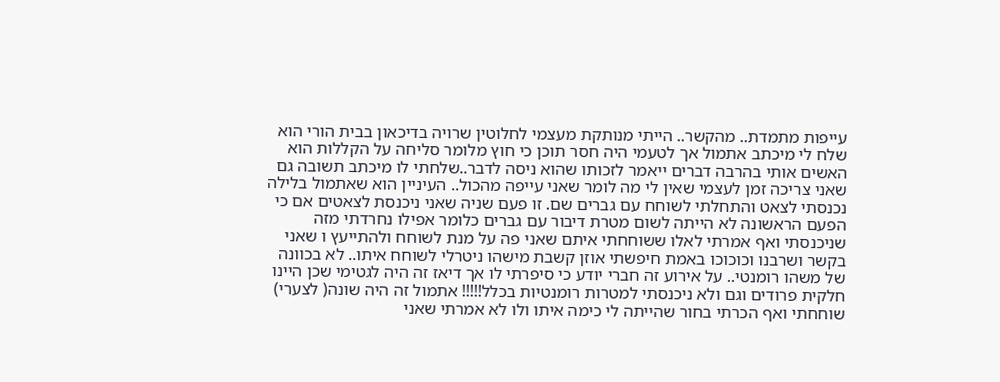עייפות מתמדת.. מהקשר.. הייתי מנותקת מעצמי לחלוטין שרויה בדיכאון בבית הורי הוא שלח לי מיכתב אתמול אך לטעמי היה חסר תוכן כי חוץ מלומר סליחה על הקללות הוא האשים אותי בהרבה דברים ייאמר לזכותו שהוא ניסה לדבר..שלחתי לו מיכתב תשובה גם שאני צריכה זמן לעצמי שאין לי מה לומר שאני עייפה מהכול.. העיניין הוא שאתמול בלילה נכנסתי לצאט והתחלתי לשוחח עם גברים שם. זו פעם שניה שאני ניכנסת לצאטים אם כי הפעם הראשונה לא הייתה לשום מטרת דיבור עם גברים כלומר אפילו נחרדתי מזה שניכנסתי ואף אמרתי לאלו ששוחחתי איתם שאני פה על מנת לשוחח ולהתייעץ ו שאני בקשר ושרבנו וכוכוכו באמת חיפשתי אוזן קשבת מישהו ניטרלי לשוחח איתו.. לא בכוונה של משהו רומנטי.. על אירוע זה חברי יודע כי סיפרתי לו אך דיאז זה היה לגטימי שכן היינו חלקית פרודים וגם ולא ניכנסתי למטרות רומנטיות בכלל!!!!! אתמול זה היה שונה( לצערי) שוחחתי ואף הכרתי בחור שהייתה לי כימה איתו ולו לא אמרתי שאני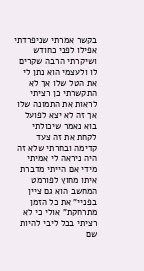בקשר אמרתי שניפרדתי אפילו לפני כחודש ושיקרתי הרבה שקרים לו ולעצמי הוא נתן לי את הטל שלו אך לא התקשרתי כן רציתי לראות את התמונה שלו אך זה לא יצא לפועל בוא נאמר שיכולתי לקחת את זה צעד קדימה ובחרתי שלא זה היה ניראה לי אמיתי מידי אם הייתי מדברת איתו מחוץ לפורמט המחשב הוא גם ציין בפניי" את כל הזמן מתרחקת" אולי כי לא רציתי בכל ליבי להיות שם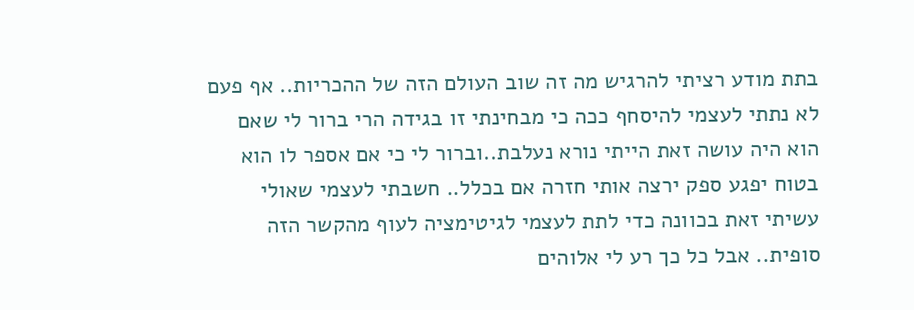בתת מודע רציתי להרגיש מה זה שוב העולם הזה של ההכריות.. אף פעם לא נתתי לעצמי להיסחף ככה כי מבחינתי זו בגידה הרי ברור לי שאם הוא היה עושה זאת הייתי נורא נעלבת..וברור לי כי אם אספר לו הוא בטוח יפגע ספק ירצה אותי חזרה אם בכלל.. חשבתי לעצמי שאולי עשיתי זאת בכוונה כדי לתת לעצמי לגיטימציה לעוף מהקשר הזה סופית.. אבל כל כך רע לי אלוהים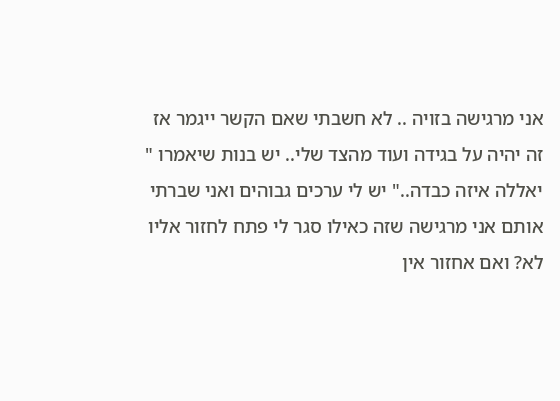אני מרגישה בזויה .. לא חשבתי שאם הקשר ייגמר אז זה יהיה על בגידה ועוד מהצד שלי.. יש בנות שיאמרו " יאללה איזה כבדה.." יש לי ערכים גבוהים ואני שברתי אותם אני מרגישה שזה כאילו סגר לי פתח לחזור אליו לא? ואם אחזור אין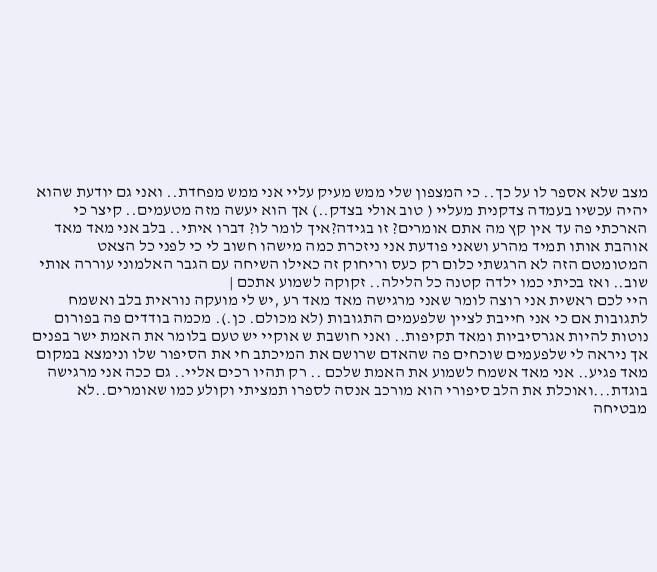מצב שלא אספר לו על כך.. כי המצפון שלי ממש מעיק עליי אני ממש מפחדת.. ואני גם יודעת שהוא יהיה עכשיו בעמדה צדקנית מעליי ( טוב אולי בצדק..) אך הוא יעשה מזה מטעמים.. קיצר כי הארכתי פה עד אין קץ מה אתם אומרים? זו בגידה?איך לומר לו? דברו איתי.. בלב אני מאד מאד אוהבת אותו תמיד מהרע ושאני פודעת אני ניזכרת כמה מישהו חשוב לי כי לפני כל הצאט המטומטם הזה לא הרגשתי כלום רק כעס וריחוק זה כאילו השיחה עם הגבר האלמוני עוררה אותי שוב.. ואז בכיתי כמו ילדה קטנה כל הלילה.. זקוקה לשמוע אתכם |
היי לכם ראשית אני רוצה לומר שאני מרגישה מאד מאד רע ,יש לי מועקה נוראית בלב ואשמח לתגובות אם כי אני חייבת לציין שלפעמים התגובות (לא מכולם. כן.). מכמה בודדים פה בפורום נוטות להיות אגרסיביות ומאד תקיפות.. ואני חושבת ש אוקיי יש טעם בלומר את האמת ישר בפנים אך ניראה לי שלפעמים שוכחים פה שהאדם שרושם את המיכתב חי את הסיפור שלו ונימצא במקום מאד פגיע.. אני מאד אשמח לשמוע את האמת שלכם .. רק תהיו רכים אליי.. גם ככה אני מרגישה בוגדת...ואוכלת את הלב סיפורי הוא מורכב אנסה לספרו תמציתי וקולע כמו שאומרים..לא מבטיחה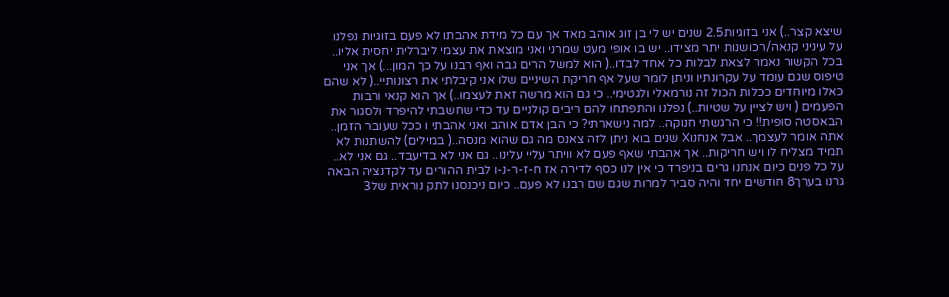שיצא קצר..) אני בזוגיות2.5 שנים יש לי בן זוג אוהב מאד אך עם כל מידת אהבתו לא פעם בזוגיות נפלנו על עיניני קנאה/רכושנות יתר מצידו.. יש בו אופי מעט שמרני ואני מוצאת את עצמי ליברלית יחסית אליו.. בכל הקשור נאמר לצאת לבלות כל אחד לבדו..( הוא למשל הרים גבה ואף רבנו על כך המון...) אך אני טיפוס שגם עומד על עקרונתיו וניתן לומר שעל אף חריקת השיניים שלו אני קיבלתי את רצונותיי..( לא שהם כאלו מיוחדים ככלות הכול זה נורמאלי ולגטימי.. כי גם הוא מרשה זאת לעצמו..) אך הוא קנאי ורבות הפעמים ( ויש לציין על שטיות..) נפלנו והתפתחו להם ריבים קולניים עד כדי שחשבתי להיפרד ולסגור את הבאסטה סופית!! כי הרגשתי חנוקה.. למה נישארתי? כי הבן אדם אוהב ואני אהבתי ו ככל שעובר הזמן.. אתה אומר לעצמך.. אבל אנחנוX שנים בוא ניתן לזה צאנס מה גם שהוא מנסה..( במילים) להשתנות לא תמיד מצליח לו ויש חריקות.. אך אהבתי שאף פעם לא וויתר עליי עלינו.. גם אני לא בדיעבד.. גם אני לא.. על כל פנים כיום אנחנו גרים בניפרד כי אין לנו כסף לדירה אז ח-ז-ר-נ-ו לבית ההורים עד לקדנציה הבאה גרנו בערך8 חודשים יחד והיה סביר למרות שגם שם רבנו לא פעם.. כיום ניכנסנו לתק נוראית של3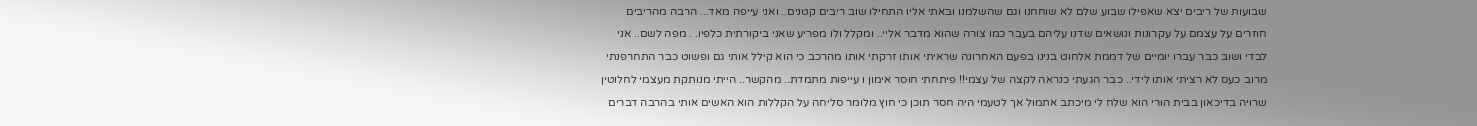שבועות של ריבים יצא שאפילו שבוע שלם לא שוחחנו וגם שהשלמנו ובאתי אליו התחילו שוב ריבים קטנים.. ואני עייפה מאד... הרבה מהריבים חוזרים על עצמם על עקרונות ונושאים שדנו עליהם בעבר כמו צורה שהוא מדבר אליי.. ומקלל ולו מפריע שאני ביקורתית כלפיו. . מפה לשם.. אני לבדי ושוב כבר עברו יומיים של דממת אלחוט בנינו בפעם האחרונה שראיתי אותו זרקתי אותו מהרכב כי הוא קילל אותי גם ופשוט כבר התחרפנתי מרוב כעס לא רציתי אותו לידי.. כבר הגעתי כנראה לקצה של עצמי!! פיתחתי חוסר אימון ו עייפות מתמדת.. מהקשר.. הייתי מנותקת מעצמי לחלוטין שרויה בדיכאון בבית הורי הוא שלח לי מיכתב אתמול אך לטעמי היה חסר תוכן כי חוץ מלומר סליחה על הקללות הוא האשים אותי בהרבה דברים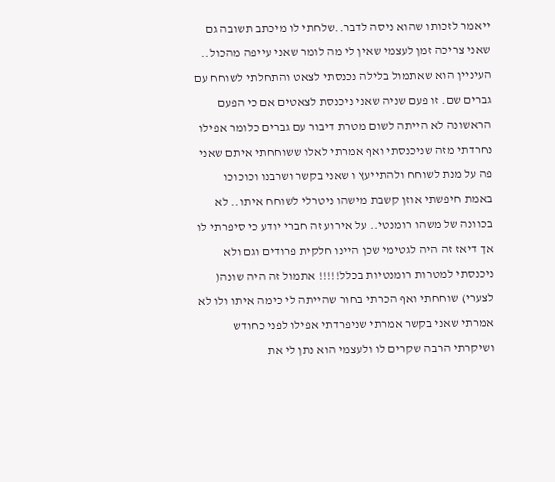ייאמר לזכותו שהוא ניסה לדבר..שלחתי לו מיכתב תשובה גם שאני צריכה זמן לעצמי שאין לי מה לומר שאני עייפה מהכול.. העיניין הוא שאתמול בלילה נכנסתי לצאט והתחלתי לשוחח עם גברים שם. זו פעם שניה שאני ניכנסת לצאטים אם כי הפעם הראשונה לא הייתה לשום מטרת דיבור עם גברים כלומר אפילו נחרדתי מזה שניכנסתי ואף אמרתי לאלו ששוחחתי איתם שאני פה על מנת לשוחח ולהתייעץ ו שאני בקשר ושרבנו וכוכוכו באמת חיפשתי אוזן קשבת מישהו ניטרלי לשוחח איתו.. לא בכוונה של משהו רומנטי.. על אירוע זה חברי יודע כי סיפרתי לו אך דיאז זה היה לגטימי שכן היינו חלקית פרודים וגם ולא ניכנסתי למטרות רומנטיות בכלל!!!!! אתמול זה היה שונה( לצערי) שוחחתי ואף הכרתי בחור שהייתה לי כימה איתו ולו לא אמרתי שאני בקשר אמרתי שניפרדתי אפילו לפני כחודש ושיקרתי הרבה שקרים לו ולעצמי הוא נתן לי את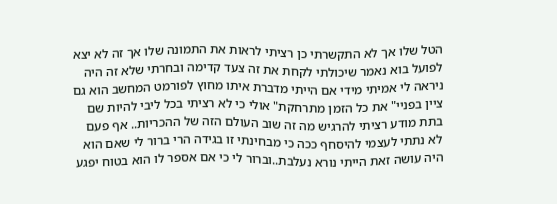הטל שלו אך לא התקשרתי כן רציתי לראות את התמונה שלו אך זה לא יצא לפועל בוא נאמר שיכולתי לקחת את זה צעד קדימה ובחרתי שלא זה היה ניראה לי אמיתי מידי אם הייתי מדברת איתו מחוץ לפורמט המחשב הוא גם ציין בפניי" את כל הזמן מתרחקת" אולי כי לא רציתי בכל ליבי להיות שם בתת מודע רציתי להרגיש מה זה שוב העולם הזה של ההכריות.. אף פעם לא נתתי לעצמי להיסחף ככה כי מבחינתי זו בגידה הרי ברור לי שאם הוא היה עושה זאת הייתי נורא נעלבת..וברור לי כי אם אספר לו הוא בטוח יפגע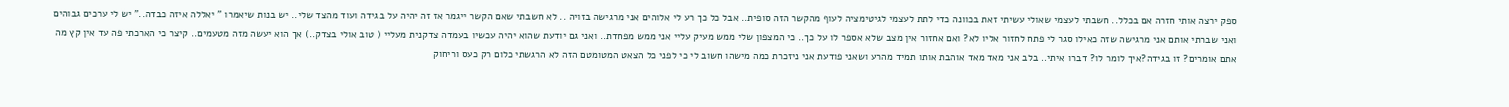ספק ירצה אותי חזרה אם בכלל.. חשבתי לעצמי שאולי עשיתי זאת בכוונה כדי לתת לעצמי לגיטימציה לעוף מהקשר הזה סופית.. אבל כל כך רע לי אלוהים אני מרגישה בזויה .. לא חשבתי שאם הקשר ייגמר אז זה יהיה על בגידה ועוד מהצד שלי.. יש בנות שיאמרו " יאללה איזה כבדה.." יש לי ערכים גבוהים ואני שברתי אותם אני מרגישה שזה כאילו סגר לי פתח לחזור אליו לא? ואם אחזור אין מצב שלא אספר לו על כך.. כי המצפון שלי ממש מעיק עליי אני ממש מפחדת.. ואני גם יודעת שהוא יהיה עכשיו בעמדה צדקנית מעליי ( טוב אולי בצדק..) אך הוא יעשה מזה מטעמים.. קיצר כי הארכתי פה עד אין קץ מה אתם אומרים? זו בגידה?איך לומר לו? דברו איתי.. בלב אני מאד מאד אוהבת אותו תמיד מהרע ושאני פודעת אני ניזכרת כמה מישהו חשוב לי כי לפני כל הצאט המטומטם הזה לא הרגשתי כלום רק כעס וריחוק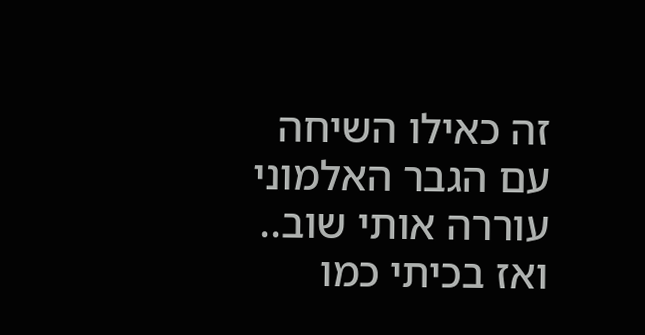זה כאילו השיחה עם הגבר האלמוני עוררה אותי שוב.. ואז בכיתי כמו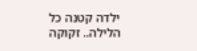ילדה קטנה כל הלילה.. זקוקה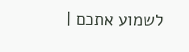לשמוע אתכם |